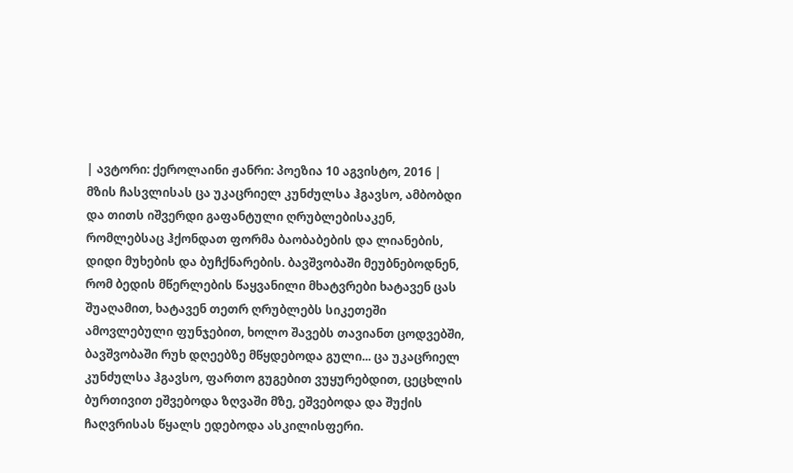| ავტორი: ქეროლაინი ჟანრი: პოეზია 10 აგვისტო, 2016 |
მზის ჩასვლისას ცა უკაცრიელ კუნძულსა ჰგავსო, ამბობდი და თითს იშვერდი გაფანტული ღრუბლებისაკენ, რომლებსაც ჰქონდათ ფორმა ბაობაბების და ლიანების, დიდი მუხების და ბუჩქნარების. ბავშვობაში მეუბნებოდნენ, რომ ბედის მწერლების წაყვანილი მხატვრები ხატავენ ცას შუაღამით, ხატავენ თეთრ ღრუბლებს სიკეთეში ამოვლებული ფუნჯებით, ხოლო შავებს თავიანთ ცოდვებში, ბავშვობაში რუხ დღეებზე მწყდებოდა გული... ცა უკაცრიელ კუნძულსა ჰგავსო, ფართო გუგებით ვუყურებდით, ცეცხლის ბურთივით ეშვებოდა ზღვაში მზე, ეშვებოდა და შუქის ჩაღვრისას წყალს ედებოდა ასკილისფერი.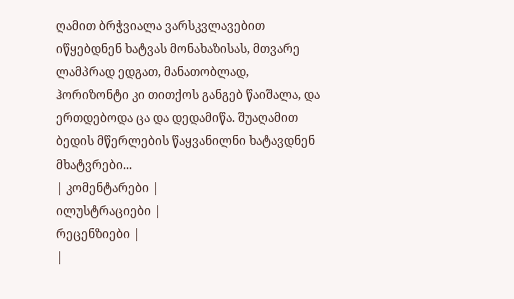ღამით ბრჭვიალა ვარსკვლავებით იწყებდნენ ხატვას მონახაზისას, მთვარე ლამპრად ედგათ, მანათობლად, ჰორიზონტი კი თითქოს განგებ წაიშალა, და ერთდებოდა ცა და დედამიწა. შუაღამით ბედის მწერლების წაყვანილნი ხატავდნენ მხატვრები...
| კომენტარები |
ილუსტრაციები |
რეცენზიები |
|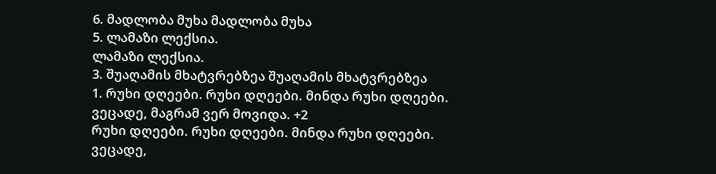6. მადლობა მუხა მადლობა მუხა
5. ლამაზი ლექსია.
ლამაზი ლექსია.
3. შუაღამის მხატვრებზეა შუაღამის მხატვრებზეა
1. რუხი დღეები. რუხი დღეები. მინდა რუხი დღეები.
ვეცადე, მაგრამ ვერ მოვიდა. +2
რუხი დღეები. რუხი დღეები. მინდა რუხი დღეები.
ვეცადე,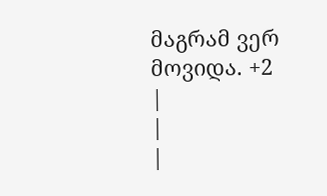მაგრამ ვერ მოვიდა. +2
|
|
|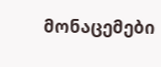მონაცემები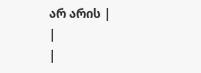არ არის |
|
|